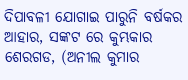ଦିପାବଳୀ ଯୋଗାଇ ପାରୁନି ବର୍ଷକର ଆହାର, ସଙ୍କଟ ରେ କୁମ୍ଭକାର
ଶେରଗଡ, (ଅନୀଲ କୁମାର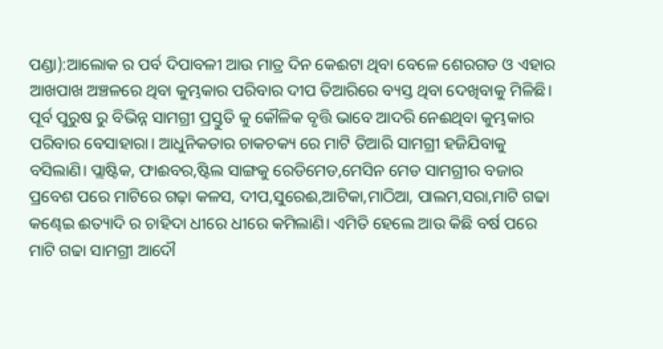ପଣ୍ଡା):ଆଲୋକ ର ପର୍ବ ଦିପାବଳୀ ଆଉ ମାତ୍ର ଦିନ କେଈଟା ଥିବା ବେଳେ ଶେରଗଡ ଓ ଏହାର ଆଖପାଖ ଅଞ୍ଚଳରେ ଥିବା କୁମ୍ଭକାର ପରିବାର ଦୀପ ତିଆରିରେ ବ୍ୟସ୍ତ ଥିବା ଦେଖିବାକୁ ମିଳିଛି। ପୂର୍ବ ପୁରୁଷ ରୁ ବିଭିନ୍ନ ସାମଗ୍ରୀ ପ୍ରସ୍ତୁତି କୁ କୌଳିକ ବୃତ୍ତି ଭାବେ ଆଦରି ନେଈଥିବା କୁମ୍ଭକାର ପରିବାର ବେସାହାରା। ଆଧୁନିକତାର ଚାକଚକ୍ୟ ରେ ମାଟି ତିଆରି ସାମଗ୍ରୀ ହଜିଯିବାକୁ ବସିଲାଣି। ପ୍ଲାଷ୍ଟିକ, ଫାଈବର,ଷ୍ଟିଲ ସାଙ୍ଗକୁ ରେଡିମେଡ,ମେସିନ ମେଡ ସାମଗ୍ରୀର ବଜାର ପ୍ରବେଶ ପରେ ମାଟିରେ ଗଢ଼ା କଳସ, ଦୀପ,ସୁରେଈ,ଆଟିକା,ମାଠିଆ, ପାଲମ,ସରା,ମାଟି ଗଢା କଣ୍ଢେଇ ଈତ୍ୟାଦି ର ଚାହିଦା ଧୀରେ ଧୀରେ କମିଲାଣି। ଏମିତି ହେଲେ ଆଉ କିଛି ବର୍ଷ ପରେ ମାଟି ଗଢା ସାମଗ୍ରୀ ଆଦୌ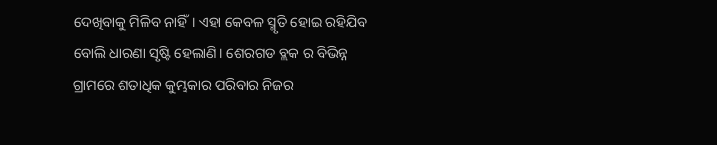ଦେଖିବାକୁ ମିଳିବ ନାହିଁ। ଏହା କେବଳ ସ୍ମୃତି ହୋଇ ରହିଯିବ ବୋଲି ଧାରଣା ସୃଷ୍ଟି ହେଲାଣି। ଶେରଗଡ ବ୍ଲକ ର ବିଭିନ୍ନ ଗ୍ରାମରେ ଶତାଧିକ କୁମ୍ଭକାର ପରିବାର ନିଜର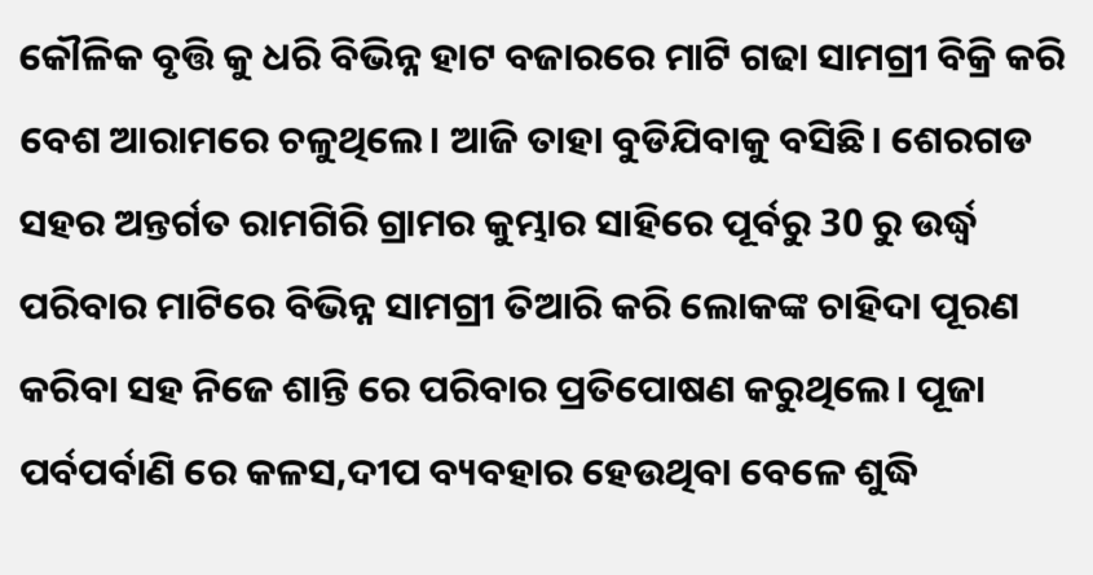କୌଳିକ ବୃତ୍ତି କୁ ଧରି ବିଭିନ୍ନ ହାଟ ବଜାରରେ ମାଟି ଗଢା ସାମଗ୍ରୀ ବିକ୍ରି କରି ବେଶ ଆରାମରେ ଚଳୁଥିଲେ। ଆଜି ତାହା ବୁଡିଯିବାକୁ ବସିଛି। ଶେରଗଡ ସହର ଅନ୍ତର୍ଗତ ରାମଗିରି ଗ୍ରାମର କୁମ୍ଭାର ସାହିରେ ପୂର୍ବରୁ 30 ରୁ ଉର୍ଦ୍ଧ୍ବ ପରିବାର ମାଟିରେ ବିଭିନ୍ନ ସାମଗ୍ରୀ ତିଆରି କରି ଲୋକଙ୍କ ଚାହିଦା ପୂରଣ କରିବା ସହ ନିଜେ ଶାନ୍ତି ରେ ପରିବାର ପ୍ରତିପୋଷଣ କରୁଥିଲେ। ପୂଜା ପର୍ବପର୍ବାଣି ରେ କଳସ,ଦୀପ ବ୍ୟବହାର ହେଉଥିବା ବେଳେ ଶୁଦ୍ଧି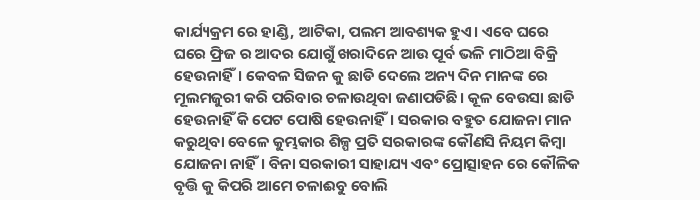କାର୍ଯ୍ୟକ୍ରମ ରେ ହାଣ୍ଡି, ଆଟିକା, ପଲମ ଆବଶ୍ୟକ ହୁଏ। ଏବେ ଘରେ ଘରେ ଫ୍ରିଜ ର ଆଦର ଯୋଗୁଁ ଖରାଦିନେ ଆଉ ପୂର୍ବ ଭଳି ମାଠିଆ ବିକ୍ରି ହେଉନାହିଁ। କେବଳ ସିଜନ କୁ ଛାଡି ଦେଲେ ଅନ୍ୟ ଦିନ ମାନଙ୍କ ରେ ମୂଲମଜୁରୀ କରି ପରିବାର ଚଳାଉଥିବା ଜଣାପଡିଛି। କୂଳ ବେଉସା ଛାଡି ହେଉନାହିଁ କି ପେଟ ପୋଷି ହେଉନାହିଁ। ସରକାର ବହୁତ ଯୋଜନା ମାନ କରୁଥିବା ବେଳେ କୁମ୍ଭକାର ଶିଳ୍ପ ପ୍ରତି ସରକାରଙ୍କ କୌଣସି ନିୟମ କିମ୍ବା ଯୋଜନା ନାହିଁ। ବିନା ସରକାରୀ ସାହାଯ୍ୟ ଏବଂ ପ୍ରୋତ୍ସାହନ ରେ କୌଳିକ ବୃତ୍ତି କୁ କିପରି ଆମେ ଚଳାଈବୁ ବୋଲି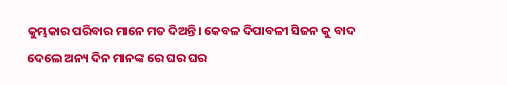କୁମ୍ଭକାର ପରିବାର ମାନେ ମତ ଦିଅନ୍ତି। କେବଳ ଦିପାବଳୀ ସିଜନ କୁ ବାଦ ଦେଲେ ଅନ୍ୟ ଦିନ ମାନଙ୍କ ରେ ଘର ଘର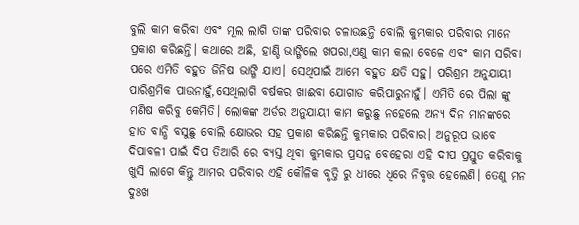ବୁଲି କାମ କରିବା ଏବଂ ମୂଲ ଲାଗି ତାଙ୍କ ପରିବାର ଚଳାଉଛନ୍ତି ବୋଲି କୁମ୍ଭକାର ପରିବାର ମାନେ ପ୍ରକାଶ କରିଛନ୍ତି। କଥାରେ ଅଛି, ହାଣ୍ଡି ଭାଙ୍ଗିଲେ ଖପରା,ଏଣୁ କାମ କଲା ବେଳେ ଏବଂ କାମ ସରିବା ପରେ ଏମିତି ବହୁତ ଜିନିଷ ଭାଙ୍ଗି ଯାଏ। ସେଥିପାଇଁ ଆମେ ବହୁତ କ୍ଷତି ସହୁ। ପରିଶ୍ରମ ଅନୁଯାୟୀ ପାରିଶ୍ରମିକ ପାଉନାହୁଁ,ସେଥିଲାଗି ବର୍ଷକର ଖାଈବା ଯୋଗାଡ କରିପାରୁନାହୁଁ। ଏମିତି ରେ ପିଲା ଙ୍କୁ ମଣିଷ କରିବୁ କେମିତି। ଲୋକଙ୍କ ଅର୍ଡର ଅନୁଯାୟୀ କାମ କରୁଛୁ ନହେଲେ ଅନ୍ୟ ଦିନ ମାନଙ୍କରେ ହାତ ବାନ୍ଧି ବସୁଛୁ ବୋଲି କ୍ଷୋଭର ସହ ପ୍ରକାଶ କରିଛନ୍ତି କୁମ୍ଭକାର ପରିବାର। ଅନୁରୂପ ଭାବେ ଦିପାବଳୀ ପାଇଁ ଦିପ ତିଆରି ରେ ବ୍ୟସ୍ତ ଥିବା କୁମ୍ଭକାର ପ୍ରସନ୍ନ ବେହେରା ଏହି ଦୀପ ପ୍ରସ୍ତୁତ କରିବାକୁ ଖୁସି ଲାଗେ କିନ୍ତୁ ଆମର ପରିବାର ଏହି କୌଳିକ ବୃତ୍ତି ରୁ ଧୀରେ ଧିରେ ନିବୃତ୍ତ ହେଲେଣି। ତେଣୁ ମନ ଦୁଃଖ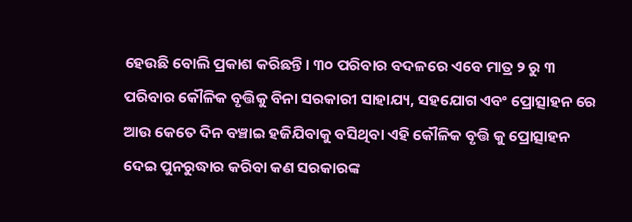ହେଉଛି ବୋଲି ପ୍ରକାଶ କରିଛନ୍ତି। ୩୦ ପରିବାର ବଦଳରେ ଏବେ ମାତ୍ର ୨ ରୁ ୩ ପରିବାର କୌଳିକ ବୃତ୍ତିକୁ ବିନା ସରକାରୀ ସାହାଯ୍ୟ, ସହଯୋଗ ଏବଂ ପ୍ରୋତ୍ସାହନ ରେ ଆଉ କେତେ ଦିନ ବଞ୍ଚାଇ ହଜିଯିବାକୁ ବସିଥିବା ଏହି କୌଳିକ ବୃତ୍ତି କୁ ପ୍ରୋତ୍ସାହନ ଦେଇ ପୁନରୁଦ୍ଧାର କରିବା କଣ ସରକାରଙ୍କ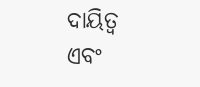ଦାୟିତ୍ୱ ଏବଂ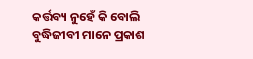କର୍ତ୍ତବ୍ୟ ନୁହେଁ କି ବୋଲି ବୁଦ୍ଧିଜୀବୀ ମାନେ ପ୍ରକାଶ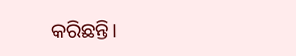କରିଛନ୍ତି।